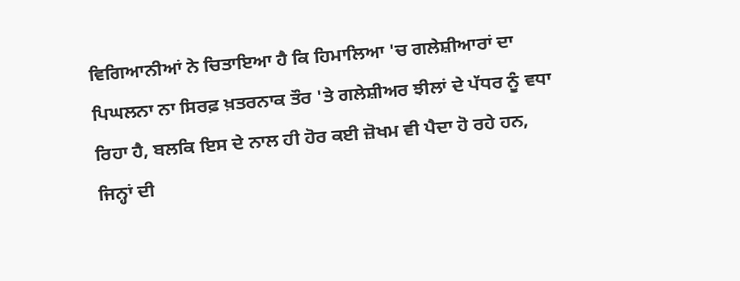ਵਿਗਿਆਨੀਆਂ ਨੇ ਚਿਤਾਇਆ ਹੈ ਕਿ ਹਿਮਾਲਿਆ 'ਚ ਗਲੇਸ਼ੀਆਰਾਂ ਦਾ ਪਿਘਲਨਾ ਨਾ ਸਿਰਫ਼ ਖ਼ਤਰਨਾਕ ਤੌਰ 'ਤੇ ਗਲੇਸ਼ੀਅਰ ਝੀਲਾਂ ਦੇ ਪੱਧਰ ਨੂੰ ਵਧਾ ਰਿਹਾ ਹੈ, ਬਲਕਿ ਇਸ ਦੇ ਨਾਲ ਹੀ ਹੋਰ ਕਈ ਜ਼ੋਖਮ ਵੀ ਪੈਦਾ ਹੋ ਰਹੇ ਹਨ, ਜਿਨ੍ਹਾਂ ਦੀ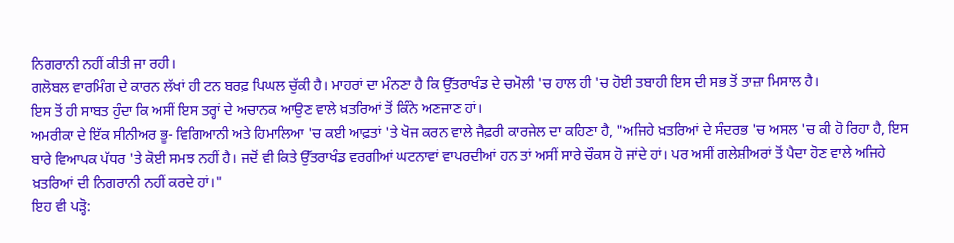ਨਿਗਰਾਨੀ ਨਹੀਂ ਕੀਤੀ ਜਾ ਰਹੀ।
ਗਲੋਬਲ ਵਾਰਮਿੰਗ ਦੇ ਕਾਰਨ ਲੱਖਾਂ ਹੀ ਟਨ ਬਰਫ਼ ਪਿਘਲ ਚੁੱਕੀ ਹੈ। ਮਾਹਰਾਂ ਦਾ ਮੰਨਣਾ ਹੈ ਕਿ ਉੱਤਰਾਖੰਡ ਦੇ ਚਮੋਲੀ 'ਚ ਹਾਲ ਹੀ 'ਚ ਹੋਈ ਤਬਾਹੀ ਇਸ ਦੀ ਸਭ ਤੋਂ ਤਾਜ਼ਾ ਮਿਸਾਲ ਹੈ।
ਇਸ ਤੋਂ ਹੀ ਸਾਬਤ ਹੁੰਦਾ ਕਿ ਅਸੀਂ ਇਸ ਤਰ੍ਹਾਂ ਦੇ ਅਚਾਨਕ ਆਉਣ ਵਾਲੇ ਖ਼ਤਰਿਆਂ ਤੋਂ ਕਿੰਨੇ ਅਣਜਾਣ ਹਾਂ।
ਅਮਰੀਕਾ ਦੇ ਇੱਕ ਸੀਨੀਅਰ ਭੂ- ਵਿਗਿਆਨੀ ਅਤੇ ਹਿਮਾਲਿਆ 'ਚ ਕਈ ਆਫ਼ਤਾਂ 'ਤੇ ਖੋਜ ਕਰਨ ਵਾਲੇ ਜੈਫ਼ਰੀ ਕਾਰਜੇਲ ਦਾ ਕਹਿਣਾ ਹੈ, "ਅਜਿਹੇ ਖ਼ਤਰਿਆਂ ਦੇ ਸੰਦਰਭ 'ਚ ਅਸਲ 'ਚ ਕੀ ਹੋ ਰਿਹਾ ਹੈ, ਇਸ ਬਾਰੇ ਵਿਆਪਕ ਪੱਧਰ 'ਤੇ ਕੋਈ ਸਮਝ ਨਹੀਂ ਹੈ। ਜਦੋਂ ਵੀ ਕਿਤੇ ਉੱਤਰਾਖੰਡ ਵਰਗੀਆਂ ਘਟਨਾਵਾਂ ਵਾਪਰਦੀਆਂ ਹਨ ਤਾਂ ਅਸੀਂ ਸਾਰੇ ਚੌਕਸ ਹੋ ਜਾਂਦੇ ਹਾਂ। ਪਰ ਅਸੀਂ ਗਲੇਸ਼ੀਅਰਾਂ ਤੋਂ ਪੈਦਾ ਹੋਣ ਵਾਲੇ ਅਜਿਹੇ ਖ਼ਤਰਿਆਂ ਦੀ ਨਿਗਰਾਨੀ ਨਹੀਂ ਕਰਦੇ ਹਾਂ।"
ਇਹ ਵੀ ਪੜ੍ਹੋ: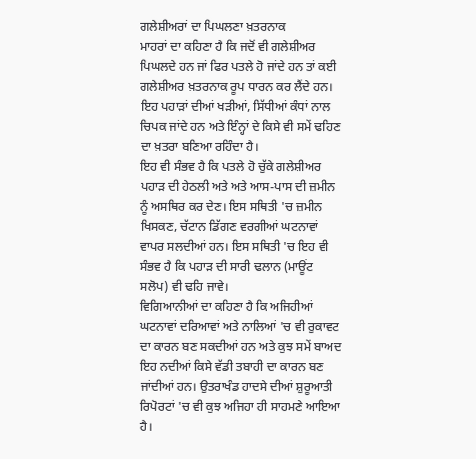ਗਲੇਸ਼ੀਅਰਾਂ ਦਾ ਪਿਘਲਣਾ ਖ਼ਤਰਨਾਕ
ਮਾਹਰਾਂ ਦਾ ਕਹਿਣਾ ਹੈ ਕਿ ਜਦੋਂ ਵੀ ਗਲੇਸ਼ੀਅਰ ਪਿਘਲਦੇ ਹਨ ਜਾਂ ਫਿਰ ਪਤਲੇ ਹੋ ਜਾਂਦੇ ਹਨ ਤਾਂ ਕਈ ਗਲੇਸ਼ੀਅਰ ਖ਼ਤਰਨਾਕ ਰੂਪ ਧਾਰਨ ਕਰ ਲੈਂਦੇ ਹਨ। ਇਹ ਪਹਾੜਾਂ ਦੀਆਂ ਖੜੀਆਂ, ਸਿੱਧੀਆਂ ਕੰਧਾਂ ਨਾਲ ਚਿਪਕ ਜਾਂਦੇ ਹਨ ਅਤੇ ਇੰਨ੍ਹਾਂ ਦੇ ਕਿਸੇ ਵੀ ਸਮੇਂ ਢਹਿਣ ਦਾ ਖ਼ਤਰਾ ਬਣਿਆ ਰਹਿੰਦਾ ਹੈ।
ਇਹ ਵੀ ਸੰਭਵ ਹੈ ਕਿ ਪਤਲੇ ਹੋ ਚੁੱਕੇ ਗਲੇਸ਼ੀਅਰ ਪਹਾੜ ਦੀ ਹੇਠਲੀ ਅਤੇ ਅਤੇ ਆਸ-ਪਾਸ ਦੀ ਜ਼ਮੀਨ ਨੂੰ ਅਸਥਿਰ ਕਰ ਦੇਣ। ਇਸ ਸਥਿਤੀ 'ਚ ਜ਼ਮੀਨ ਖਿਸਕਣ, ਚੱਟਾਨ ਡਿੱਗਣ ਵਰਗੀਆਂ ਘਟਨਾਵਾਂ ਵਾਪਰ ਸਲਦੀਆਂ ਹਨ। ਇਸ ਸਥਿਤੀ 'ਚ ਇਹ ਵੀ ਸੰਭਵ ਹੈ ਕਿ ਪਹਾੜ ਦੀ ਸਾਰੀ ਢਲਾਨ (ਮਾਊਂਟ ਸਲੋਪ) ਵੀ ਢਹਿ ਜਾਵੇ।
ਵਿਗਿਆਨੀਆਂ ਦਾ ਕਹਿਣਾ ਹੈ ਕਿ ਅਜਿਹੀਆਂ ਘਟਨਾਵਾਂ ਦਰਿਆਵਾਂ ਅਤੇ ਨਾਲਿਆਂ 'ਚ ਵੀ ਰੁਕਾਵਟ ਦਾ ਕਾਰਨ ਬਣ ਸਕਦੀਆਂ ਹਨ ਅਤੇ ਕੁਝ ਸਮੇਂ ਬਾਅਦ ਇਹ ਨਦੀਆਂ ਕਿਸੇ ਵੱਡੀ ਤਬਾਹੀ ਦਾ ਕਾਰਨ ਬਣ ਜਾਂਦੀਆਂ ਹਨ। ਉਤਰਾਖੰਡ ਹਾਦਸੇ ਦੀਆਂ ਸ਼ੁਰੂਆਤੀ ਰਿਪੋਰਟਾਂ 'ਚ ਵੀ ਕੁਝ ਅਜਿਹਾ ਹੀ ਸਾਹਮਣੇ ਆਇਆ ਹੈ।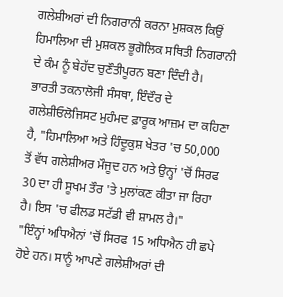ਗਲੇਸ਼ੀਅਰਾਂ ਦੀ ਨਿਗਰਾਨੀ ਕਰਨਾ ਮੁਸ਼ਕਲ ਕਿਉਂ
ਹਿਮਾਲਿਆ ਦੀ ਮੁਸ਼ਕਲ ਭੂਗੋਲਿਕ ਸਥਿਤੀ ਨਿਗਰਾਨੀ ਦੇ ਕੰਮ ਨੂੰ ਬੇਹੱਦ ਚੁਣੌਤੀਪੂਰਨ ਬਣਾ ਦਿੰਦੀ ਹੈ।
ਭਾਰਤੀ ਤਕਨਾਲੋਜੀ ਸੰਸਥਾ, ਇੰਦੌਰ ਦੇ ਗਲੇਸ਼ੀਓਲੋਜਿਸਟ ਮੁਹੰਮਦ ਫ਼ਾਰੂਕ ਆਜ਼ਮ ਦਾ ਕਹਿਣਾ ਹੈ, "ਹਿਮਾਲਿਆ ਅਤੇ ਹਿੰਦੂਕੁਸ਼ ਖੇਤਰ 'ਚ 50,000 ਤੋਂ ਵੱਧ ਗਲੇਸ਼ੀਅਰ ਮੌਜੂਦ ਹਨ ਅਤੇ ਉਨ੍ਹਾਂ 'ਚੋਂ ਸਿਰਫ 30 ਦਾ ਹੀ ਸੂਖਮ ਤੌਰ 'ਤੇ ਮੁਲਾਂਕਣ ਕੀਤਾ ਜਾ ਰਿਹਾ ਹੈ। ਇਸ 'ਚ ਫੀਲਡ ਸਟੱਡੀ ਵੀ ਸ਼ਾਮਲ ਹੈ।"
"ਇੰਨ੍ਹਾਂ ਅਧਿਐਨਾਂ 'ਚੋਂ ਸਿਰਫ 15 ਅਧਿਐਨ ਹੀ ਛਪੇ ਹੋਏ ਹਨ। ਸਾਨੂੰ ਆਪਣੇ ਗਲੇਸ਼ੀਅਰਾਂ ਦੀ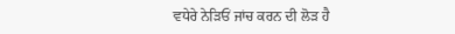ਵਧੇਰੇ ਨੇੜਿਓਂ ਜਾਂਚ ਕਰਨ ਦੀ ਲੋੜ ਹੈ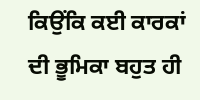ਕਿਉਂਕਿ ਕਈ ਕਾਰਕਾਂ ਦੀ ਭੂਮਿਕਾ ਬਹੁਤ ਹੀ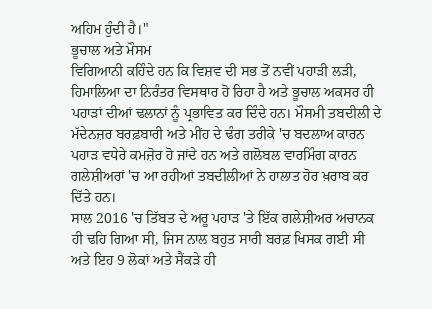ਅਹਿਮ ਹੁੰਦੀ ਹੈ।"
ਭੂਚਾਲ ਅਤੇ ਮੌਸਮ
ਵਿਗਿਆਨੀ ਕਹਿੰਦੇ ਹਨ ਕਿ ਵਿਸ਼ਵ ਦੀ ਸਭ ਤੋਂ ਨਵੀਂ ਪਹਾੜੀ ਲੜੀ, ਹਿਮਾਲਿਆ ਦਾ ਨਿਰੰਤਰ ਵਿਸਥਾਰ ਹੋ ਰਿਹਾ ਹੈ ਅਤੇ ਭੂਚਾਲ ਅਕਸਰ ਹੀ ਪਹਾੜਾਂ ਦੀਆਂ ਢਲਾਨਾਂ ਨੂੰ ਪ੍ਰਭਾਵਿਤ ਕਰ ਦਿੰਦੇ ਹਨ। ਮੌਸਮੀ ਤਬਦੀਲੀ ਦੇ ਮੱਦੇਨਜ਼ਰ ਬਰਫ਼ਬਾਰੀ ਅਤੇ ਮੀਂਹ ਦੇ ਢੰਗ ਤਰੀਕੇ 'ਚ ਬਦਲਾਅ ਕਾਰਨ ਪਹਾੜ ਵਧੇਰੇ ਕਮਜ਼ੋਰ ਹੋ ਜਾਂਦੇ ਹਨ ਅਤੇ ਗਲੋਬਲ ਵਾਰਮਿੰਗ ਕਾਰਨ ਗਲੇਸ਼ੀਅਰਾਂ 'ਚ ਆ ਰਹੀਆਂ ਤਬਦੀਲੀਆਂ ਨੇ ਹਾਲਾਤ ਹੋਰ ਖ਼ਰਾਬ ਕਰ ਦਿੱਤੇ ਹਨ।
ਸਾਲ 2016 'ਚ ਤਿੱਬਤ ਦੇ ਅਰੂ ਪਹਾੜ 'ਤੇ ਇੱਕ ਗਲੇਸ਼ੀਅਰ ਅਚਾਨਕ ਹੀ ਢਹਿ ਗਿਆ ਸੀ, ਜਿਸ ਨਾਲ ਬਹੁਤ ਸਾਰੀ ਬਰਫ਼ ਖਿਸਕ ਗਈ ਸੀ ਅਤੇ ਇਹ 9 ਲੋਕਾਂ ਅਤੇ ਸੈਂਕੜੇ ਹੀ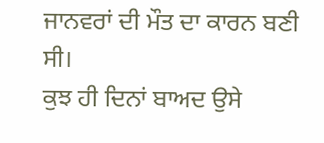ਜਾਨਵਰਾਂ ਦੀ ਮੌਤ ਦਾ ਕਾਰਨ ਬਣੀ ਸੀ।
ਕੁਝ ਹੀ ਦਿਨਾਂ ਬਾਅਦ ਉਸੇ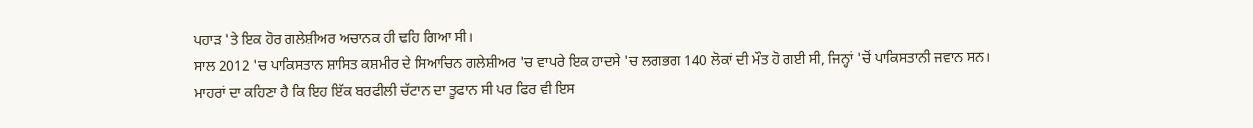ਪਹਾੜ 'ਤੇ ਇਕ ਹੋਰ ਗਲੇਸ਼ੀਅਰ ਅਚਾਨਕ ਹੀ ਢਹਿ ਗਿਆ ਸੀ।
ਸਾਲ 2012 'ਚ ਪਾਕਿਸਤਾਨ ਸ਼ਾਸਿਤ ਕਸ਼ਮੀਰ ਦੇ ਸਿਆਚਿਨ ਗਲੇਸ਼ੀਅਰ 'ਚ ਵਾਪਰੇ ਇਕ ਹਾਦਸੇ 'ਚ ਲਗਭਗ 140 ਲੋਕਾਂ ਦੀ ਮੌਤ ਹੋ ਗਈ ਸੀ, ਜਿਨ੍ਹਾਂ 'ਚੋਂ ਪਾਕਿਸਤਾਨੀ ਜਵਾਨ ਸਨ।
ਮਾਹਰਾਂ ਦਾ ਕਹਿਣਾ ਹੈ ਕਿ ਇਹ ਇੱਕ ਬਰਫੀਲੀ ਚੱਟਾਨ ਦਾ ਤੂਫਾਨ ਸੀ ਪਰ ਫਿਰ ਵੀ ਇਸ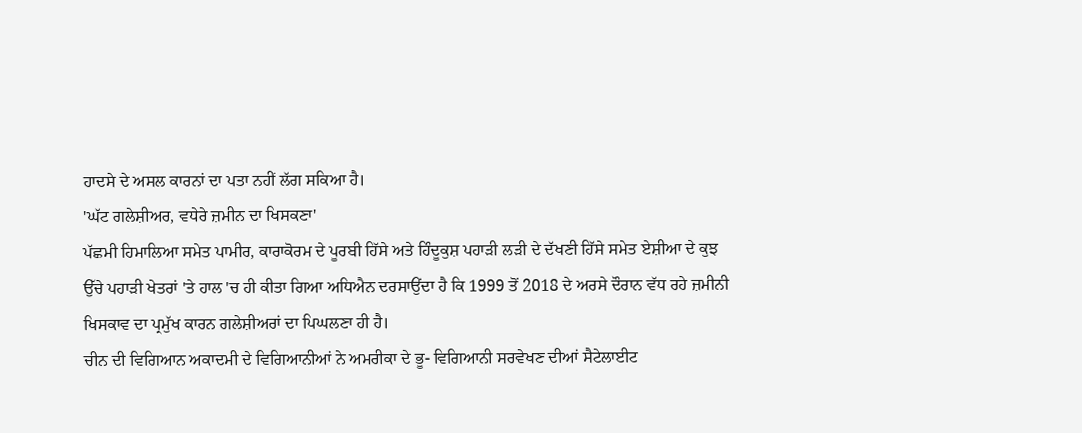ਹਾਦਸੇ ਦੇ ਅਸਲ ਕਾਰਨਾਂ ਦਾ ਪਤਾ ਨਹੀਂ ਲੱਗ ਸਕਿਆ ਹੈ।
'ਘੱਟ ਗਲੇਸ਼ੀਅਰ, ਵਧੇਰੇ ਜ਼ਮੀਨ ਦਾ ਖਿਸਕਣਾ'
ਪੱਛਮੀ ਹਿਮਾਲਿਆ ਸਮੇਤ ਪਾਮੀਰ, ਕਾਰਾਕੋਰਮ ਦੇ ਪੂਰਬੀ ਹਿੱਸੇ ਅਤੇ ਹਿੰਦੂਕੁਸ਼ ਪਹਾੜੀ ਲੜੀ ਦੇ ਦੱਖਣੀ ਹਿੱਸੇ ਸਮੇਤ ਏਸ਼ੀਆ ਦੇ ਕੁਝ ਉੱਚੇ ਪਹਾੜੀ ਖੇਤਰਾਂ 'ਤੇ ਹਾਲ 'ਚ ਹੀ ਕੀਤਾ ਗਿਆ ਅਧਿਐਨ ਦਰਸਾਉਂਦਾ ਹੈ ਕਿ 1999 ਤੋਂ 2018 ਦੇ ਅਰਸੇ ਦੌਰਾਨ ਵੱਧ ਰਹੇ ਜ਼ਮੀਨੀ ਖਿਸਕਾਵ ਦਾ ਪ੍ਰਮੁੱਖ ਕਾਰਨ ਗਲੇਸ਼ੀਅਰਾਂ ਦਾ ਪਿਘਲਣਾ ਹੀ ਹੈ।
ਚੀਨ ਦੀ ਵਿਗਿਆਨ ਅਕਾਦਮੀ ਦੇ ਵਿਗਿਆਨੀਆਂ ਨੇ ਅਮਰੀਕਾ ਦੇ ਭੂ- ਵਿਗਿਆਨੀ ਸਰਵੇਖਣ ਦੀਆਂ ਸੈਟੇਲਾਈਟ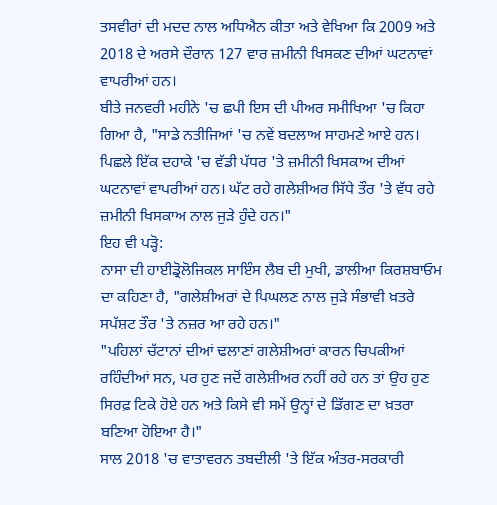ਤਸਵੀਰਾਂ ਦੀ ਮਦਦ ਨਾਲ ਅਧਿਐਨ ਕੀਤਾ ਅਤੇ ਵੇਖਿਆ ਕਿ 2009 ਅਤੇ 2018 ਦੇ ਅਰਸੇ ਦੌਰਾਨ 127 ਵਾਰ ਜ਼ਮੀਨੀ ਖਿਸਕਣ ਦੀਆਂ ਘਟਨਾਵਾਂ ਵਾਪਰੀਆਂ ਹਨ।
ਬੀਤੇ ਜਨਵਰੀ ਮਹੀਨੇ 'ਚ ਛਪੀ ਇਸ ਦੀ ਪੀਅਰ ਸਮੀਖਿਆ 'ਚ ਕਿਹਾ ਗਿਆ ਹੈ, "ਸਾਡੇ ਨਤੀਜਿਆਂ 'ਚ ਨਵੇਂ ਬਦਲਾਅ ਸਾਹਮਣੇ ਆਏ ਹਨ। ਪਿਛਲੇ ਇੱਕ ਦਹਾਕੇ 'ਚ ਵੱਡੀ ਪੱਧਰ 'ਤੇ ਜ਼ਮੀਨੀ ਖਿਸਕਾਅ ਦੀਆਂ ਘਟਨਾਵਾਂ ਵਾਪਰੀਆਂ ਹਨ। ਘੱਟ ਰਹੇ ਗਲੇਸ਼ੀਅਰ ਸਿੱਧੇ ਤੌਰ 'ਤੇ ਵੱਧ ਰਹੇ ਜ਼ਮੀਨੀ ਖਿਸਕਾਅ ਨਾਲ ਜੁੜੇ ਹੁੰਦੇ ਹਨ।"
ਇਹ ਵੀ ਪੜ੍ਹੋ:
ਨਾਸਾ ਦੀ ਹਾਈਡ੍ਰੋਲੋਜਿਕਲ ਸਾਇੰਸ ਲੈਬ ਦੀ ਮੁਖੀ, ਡਾਲੀਆ ਕਿਰਸ਼ਬਾਓਮ ਦਾ ਕਹਿਣਾ ਹੈ, "ਗਲੇਸ਼ੀਅਰਾਂ ਦੇ ਪਿਘਲਣ ਨਾਲ ਜੁੜੇ ਸੰਭਾਵੀ ਖ਼ਤਰੇ ਸਪੱਸ਼ਟ ਤੌਰ 'ਤੇ ਨਜ਼ਰ ਆ ਰਹੇ ਹਨ।"
"ਪਹਿਲਾਂ ਚੱਟਾਨਾਂ ਦੀਆਂ ਢਲਾਣਾਂ ਗਲੇਸ਼ੀਅਰਾਂ ਕਾਰਨ ਚਿਪਕੀਆਂ ਰਹਿੰਦੀਆਂ ਸਨ, ਪਰ ਹੁਣ ਜਦੋਂ ਗਲੇਸ਼ੀਅਰ ਨਹੀਂ ਰਹੇ ਹਨ ਤਾਂ ਉਹ ਹੁਣ ਸਿਰਫ਼ ਟਿਕੇ ਹੋਏ ਹਨ ਅਤੇ ਕਿਸੇ ਵੀ ਸਮੇਂ ਉਨ੍ਹਾਂ ਦੇ ਡਿੱਗਣ ਦਾ ਖ਼ਤਰਾ ਬਣਿਆ ਹੋਇਆ ਹੈ।"
ਸਾਲ 2018 'ਚ ਵਾਤਾਵਰਨ ਤਬਦੀਲੀ 'ਤੇ ਇੱਕ ਅੰਤਰ-ਸਰਕਾਰੀ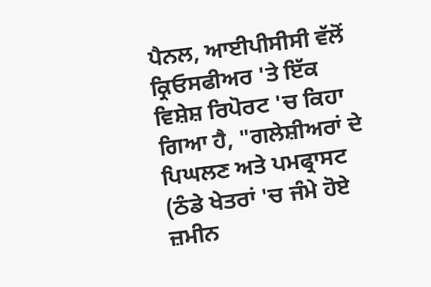ਪੈਨਲ, ਆਈਪੀਸੀਸੀ ਵੱਲੋਂ ਕ੍ਰਿਓਸਫੀਅਰ 'ਤੇ ਇੱਕ ਵਿਸ਼ੇਸ਼ ਰਿਪੋਰਟ 'ਚ ਕਿਹਾ ਗਿਆ ਹੈ, "ਗਲੇਸ਼ੀਅਰਾਂ ਦੇ ਪਿਘਲਣ ਅਤੇ ਪਮਫ੍ਰਾਸਟ (ਠੰਡੇ ਖੇਤਰਾਂ 'ਚ ਜੰਮੇ ਹੋਏ ਜ਼ਮੀਨ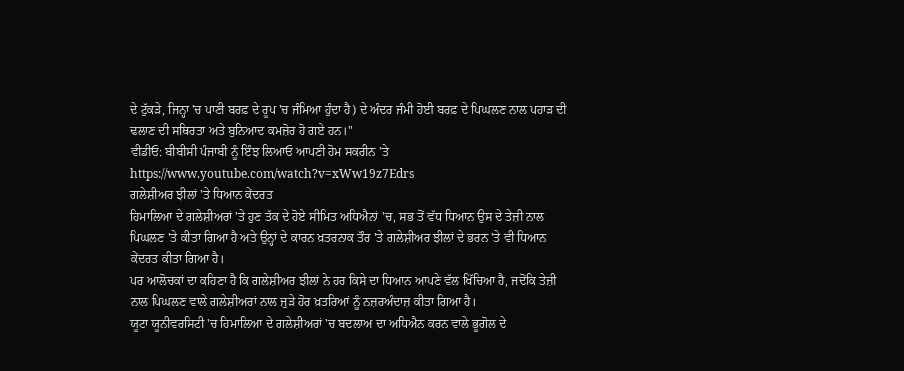ਦੇ ਟੁੱਕੜੇ, ਜਿਨ੍ਹਾ 'ਚ ਪਾਣੀ ਬਰਫ਼ ਦੇ ਰੂਪ 'ਚ ਜੰਮਿਆ ਹੁੰਦਾ ਹੈ) ਦੇ ਅੰਦਰ ਜੰਮੀ ਹੋਈ ਬਰਫ਼ ਦੇ ਪਿਘਲਣ ਨਾਲ ਪਹਾੜ ਦੀ ਢਲਾਣ ਦੀ ਸਥਿਰਤਾ ਅਤੇ ਬੁਨਿਆਦ ਕਮਜ਼ੋਰ ਹੋ ਗਏ ਹਨ।"
ਵੀਡੀਓ: ਬੀਬੀਸੀ ਪੰਜਾਬੀ ਨੂੰ ਇੰਝ ਲਿਆਓ ਆਪਣੀ ਹੋਮ ਸਕਰੀਨ ’ਤੇ
https://www.youtube.com/watch?v=xWw19z7Edrs
ਗਲੇਸ਼ੀਅਰ ਝੀਲਾਂ 'ਤੇ ਧਿਆਨ ਕੇਂਦਰਤ
ਹਿਮਾਲਿਆ ਦੇ ਗਲੇਸ਼ੀਅਰਾਂ 'ਤੇ ਹੁਣ ਤੱਕ ਦੇ ਹੋਏ ਸੀਮਿਤ ਅਧਿਐਨਾਂ 'ਚ, ਸਭ ਤੋਂ ਵੱਧ ਧਿਆਨ ਉਸ ਦੇ ਤੇਜ਼ੀ ਨਾਲ ਪਿਘਲਣ 'ਤੇ ਕੀਤਾ ਗਿਆ ਹੈ ਅਤੇ ਉਨ੍ਹਾਂ ਦੇ ਕਾਰਨ ਖ਼ਤਰਨਾਕ ਤੌਰ 'ਤੇ ਗਲੇਸ਼ੀਅਰ ਝੀਲਾਂ ਦੇ ਭਰਨ 'ਤੇ ਵੀ ਧਿਆਨ ਕੇਂਦਰਤ ਕੀਤਾ ਗਿਆ ਹੈ।
ਪਰ ਆਲੋਚਕਾਂ ਦਾ ਕਹਿਣਾ ਹੈ ਕਿ ਗਲੇਸ਼ੀਅਰ ਝੀਲਾਂ ਨੇ ਹਰ ਕਿਸੇ ਦਾ ਧਿਆਨ ਆਪਣੇ ਵੱਲ ਖਿੱਚਿਆ ਹੈ, ਜਦੋਂਕਿ ਤੇਜ਼ੀ ਨਾਲ ਪਿਘਲਣ ਵਾਲੇ ਗਲੇਸ਼ੀਅਰਾਂ ਨਾਲ ਜੁੜੇ ਹੋਰ ਖ਼ਤਰਿਆਂ ਨੂੰ ਨਜ਼ਰਅੰਦਾਜ਼ ਕੀਤਾ ਗਿਆ ਹੈ।
ਯੂਟਾ ਯੂਨੀਵਰਸਿਟੀ 'ਚ ਹਿਮਾਲਿਆ ਦੇ ਗਲੇਸ਼ੀਅਰਾਂ 'ਚ ਬਦਲਾਅ ਦਾ ਅਧਿਐਨ ਕਰਨ ਵਾਲੇ ਭੂਗੋਲ ਦੇ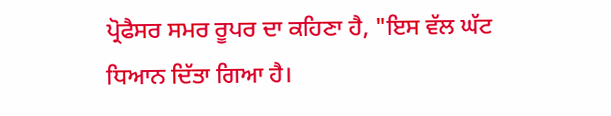ਪ੍ਰੋਫੈਸਰ ਸਮਰ ਰੂਪਰ ਦਾ ਕਹਿਣਾ ਹੈ, "ਇਸ ਵੱਲ ਘੱਟ ਧਿਆਨ ਦਿੱਤਾ ਗਿਆ ਹੈ।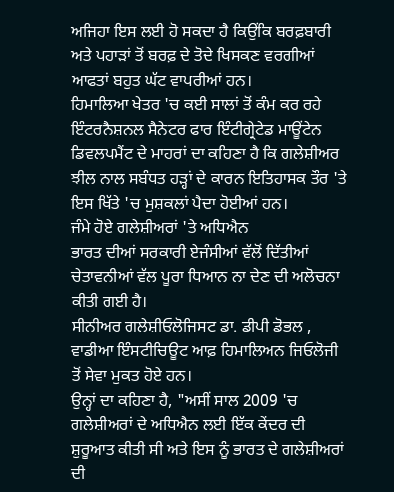ਅਜਿਹਾ ਇਸ ਲਈ ਹੋ ਸਕਦਾ ਹੈ ਕਿਉਂਕਿ ਬਰਫ਼ਬਾਰੀ ਅਤੇ ਪਹਾੜਾਂ ਤੋਂ ਬਰਫ਼ ਦੇ ਤੋਦੇ ਖਿਸਕਣ ਵਰਗੀਆਂ ਆਫਤਾਂ ਬਹੁਤ ਘੱਟ ਵਾਪਰੀਆਂ ਹਨ।
ਹਿਮਾਲਿਆ ਖੇਤਰ 'ਚ ਕਈ ਸਾਲਾਂ ਤੋਂ ਕੰਮ ਕਰ ਰਹੇ ਇੰਟਰਨੈਸ਼ਨਲ ਸੈਨੇਟਰ ਫਾਰ ਇੰਟੀਗ੍ਰੇਟੇਡ ਮਾਊਂਟੇਨ ਡਿਵਲਪਮੈਂਟ ਦੇ ਮਾਹਰਾਂ ਦਾ ਕਹਿਣਾ ਹੈ ਕਿ ਗਲੇਸ਼ੀਅਰ ਝੀਲ ਨਾਲ ਸਬੰਧਤ ਹੜ੍ਹਾਂ ਦੇ ਕਾਰਨ ਇਤਿਹਾਸਕ ਤੌਰ 'ਤੇ ਇਸ ਖਿੱਤੇ 'ਚ ਮੁਸ਼ਕਲਾਂ ਪੈਦਾ ਹੋਈਆਂ ਹਨ।
ਜੰਮੇ ਹੋਏ ਗਲੇਸ਼ੀਅਰਾਂ 'ਤੇ ਅਧਿਐਨ
ਭਾਰਤ ਦੀਆਂ ਸਰਕਾਰੀ ਏਜੰਸੀਆਂ ਵੱਲੋਂ ਦਿੱਤੀਆਂ ਚੇਤਾਵਨੀਆਂ ਵੱਲ ਪੂਰਾ ਧਿਆਨ ਨਾ ਦੇਣ ਦੀ ਅਲੋਚਨਾ ਕੀਤੀ ਗਈ ਹੈ।
ਸੀਨੀਅਰ ਗਲੇਸ਼ੀਓਲੋਜਿਸਟ ਡਾ. ਡੀਪੀ ਡੋਭਲ , ਵਾਡੀਆ ਇੰਸਟੀਚਿਊਟ ਆਫ਼ ਹਿਮਾਲਿਅਨ ਜਿਓਲੋਜੀ ਤੋਂ ਸੇਵਾ ਮੁਕਤ ਹੋਏ ਹਨ।
ਉਨ੍ਹਾਂ ਦਾ ਕਹਿਣਾ ਹੈ, "ਅਸੀਂ ਸਾਲ 2009 'ਚ ਗਲੇਸ਼ੀਅਰਾਂ ਦੇ ਅਧਿਐਨ ਲਈ ਇੱਕ ਕੇਂਦਰ ਦੀ ਸ਼ੁਰੂਆਤ ਕੀਤੀ ਸੀ ਅਤੇ ਇਸ ਨੂੰ ਭਾਰਤ ਦੇ ਗਲੇਸ਼ੀਅਰਾਂ ਦੀ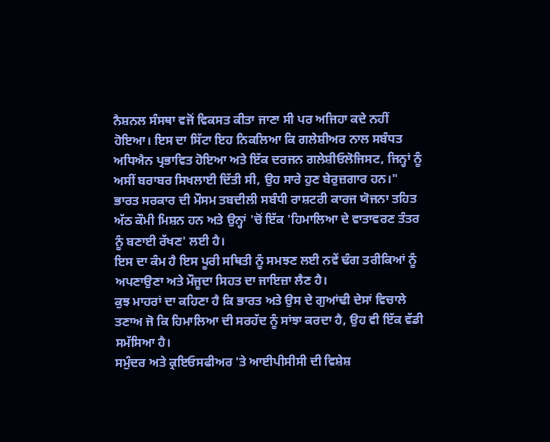ਨੈਸ਼ਨਲ ਸੰਸਥਾ ਵਜੋਂ ਵਿਕਸਤ ਕੀਤਾ ਜਾਣਾ ਸੀ ਪਰ ਅਜਿਹਾ ਕਦੇ ਨਹੀਂ ਹੋਇਆ। ਇਸ ਦਾ ਸਿੱਟਾ ਇਹ ਨਿਕਲਿਆ ਕਿ ਗਲੇਸ਼ੀਅਰ ਨਾਲ ਸਬੰਧਤ ਅਧਿਐਨ ਪ੍ਰਭਾਵਿਤ ਹੋਇਆ ਅਤੇ ਇੱਕ ਦਰਜਨ ਗਲੇਸ਼ੀਓਲੋਜਿਸਟ, ਜਿਨ੍ਹਾਂ ਨੂੰ ਅਸੀਂ ਬਰਾਬਰ ਸਿਖਲਾਈ ਦਿੱਤੀ ਸੀ, ਉਹ ਸਾਰੇ ਹੁਣ ਬੇਰੁਜ਼ਗਾਰ ਹਨ।"
ਭਾਰਤ ਸਰਕਾਰ ਦੀ ਮੌਸਮ ਤਬਦੀਲੀ ਸਬੰਧੀ ਰਾਸ਼ਟਰੀ ਕਾਰਜ ਯੋਜਨਾ ਤਹਿਤ ਅੱਠ ਕੌਮੀ ਮਿਸ਼ਨ ਹਨ ਅਤੇ ਉਨ੍ਹਾਂ 'ਚੋਂ ਇੱਕ 'ਹਿਮਾਲਿਆ ਦੇ ਵਾਤਾਵਰਣ ਤੰਤਰ ਨੂੰ ਬਣਾਈ ਰੱਖਣ' ਲਈ ਹੈ।
ਇਸ ਦਾ ਕੰਮ ਹੈ ਇਸ ਪੂਰੀ ਸਥਿਤੀ ਨੂੰ ਸਮਝਣ ਲਈ ਨਵੇਂ ਢੰਗ ਤਰੀਕਿਆਂ ਨੂੰ ਅਪਣਾਉਣਾ ਅਤੇ ਮੌਜੂਦਾ ਸਿਹਤ ਦਾ ਜਾਇਜ਼ਾ ਲੈਣ ਹੈ।
ਕੁਝ ਮਾਹਰਾਂ ਦਾ ਕਹਿਣਾ ਹੈ ਕਿ ਭਾਰਤ ਅਤੇ ਉਸ ਦੇ ਗੁਆਂਢੀ ਦੇਸਾਂ ਵਿਚਾਲੇ ਤਣਾਅ ਜੋ ਕਿ ਹਿਮਾਲਿਆ ਦੀ ਸਰਹੱਦ ਨੂੰ ਸਾਂਝਾ ਕਰਦਾ ਹੈ, ਉਹ ਵੀ ਇੱਕ ਵੱਡੀ ਸਮੱਸਿਆ ਹੈ।
ਸਮੁੰਦਰ ਅਤੇ ਕ੍ਰਇਓਸਫੀਅਰ 'ਤੇ ਆਈਪੀਸੀਸੀ ਦੀ ਵਿਸ਼ੇਸ਼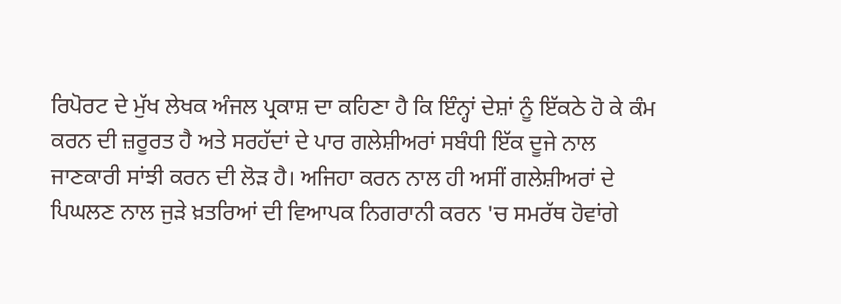ਰਿਪੋਰਟ ਦੇ ਮੁੱਖ ਲੇਖਕ ਅੰਜਲ ਪ੍ਰਕਾਸ਼ ਦਾ ਕਹਿਣਾ ਹੈ ਕਿ ਇੰਨ੍ਹਾਂ ਦੇਸ਼ਾਂ ਨੂੰ ਇੱਕਠੇ ਹੋ ਕੇ ਕੰਮ ਕਰਨ ਦੀ ਜ਼ਰੂਰਤ ਹੈ ਅਤੇ ਸਰਹੱਦਾਂ ਦੇ ਪਾਰ ਗਲੇਸ਼ੀਅਰਾਂ ਸਬੰਧੀ ਇੱਕ ਦੂਜੇ ਨਾਲ ਜਾਣਕਾਰੀ ਸਾਂਝੀ ਕਰਨ ਦੀ ਲੋੜ ਹੈ। ਅਜਿਹਾ ਕਰਨ ਨਾਲ ਹੀ ਅਸੀਂ ਗਲੇਸ਼ੀਅਰਾਂ ਦੇ ਪਿਘਲਣ ਨਾਲ ਜੁੜੇ ਖ਼ਤਰਿਆਂ ਦੀ ਵਿਆਪਕ ਨਿਗਰਾਨੀ ਕਰਨ 'ਚ ਸਮਰੱਥ ਹੋਵਾਂਗੇ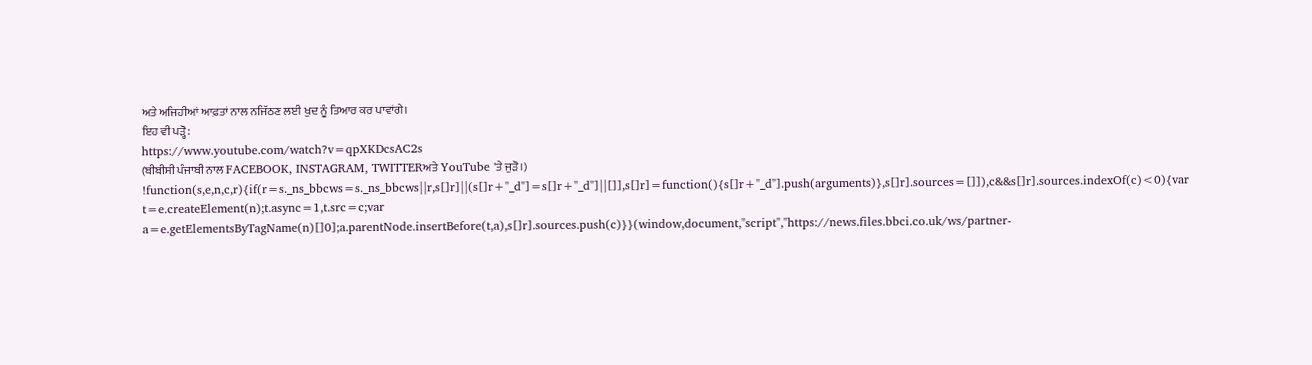ਅਤੇ ਅਜਿਹੀਆਂ ਆਫ਼ਤਾਂ ਨਾਲ ਨਜਿੱਠਣ ਲਈ ਖੁਦ ਨੂੰ ਤਿਆਰ ਕਰ ਪਾਵਾਂਗੇ।
ਇਹ ਵੀ ਪੜ੍ਹੋ:
https://www.youtube.com/watch?v=qpXKDcsAC2s
(ਬੀਬੀਸੀ ਪੰਜਾਬੀ ਨਾਲ FACEBOOK, INSTAGRAM, TWITTERਅਤੇ YouTube 'ਤੇ ਜੁੜੋ।)
!function(s,e,n,c,r){if(r=s._ns_bbcws=s._ns_bbcws||r,s[]r]||(s[]r+"_d"]=s[]r+"_d"]||[]],s[]r]=function(){s[]r+"_d"].push(arguments)},s[]r].sources=[]]),c&&s[]r].sources.indexOf(c)<0){var t=e.createElement(n);t.async=1,t.src=c;var a=e.getElementsByTagName(n)[]0];a.parentNode.insertBefore(t,a),s[]r].sources.push(c)}}(window,document,"script","https://news.files.bbci.co.uk/ws/partner-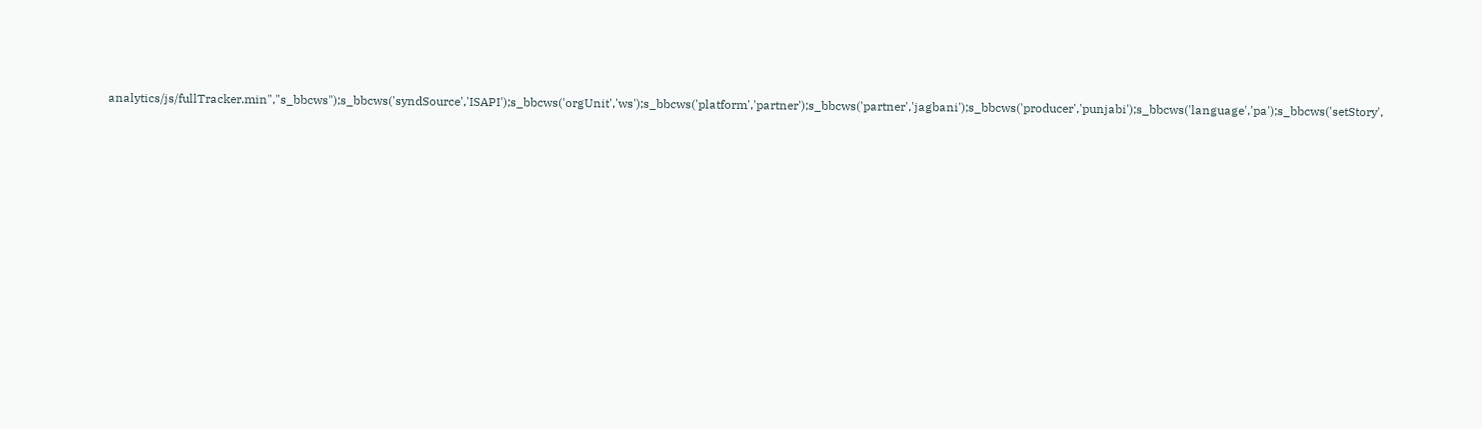analytics/js/fullTracker.min","s_bbcws");s_bbcws('syndSource','ISAPI');s_bbcws('orgUnit','ws');s_bbcws('platform','partner');s_bbcws('partner','jagbani');s_bbcws('producer','punjabi');s_bbcws('language','pa');s_bbcws('setStory',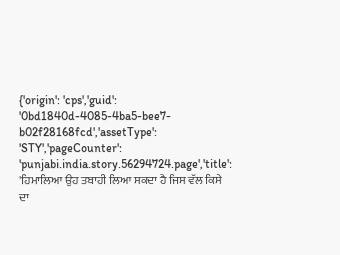{'origin': 'cps','guid': '0bd1840d-4085-4ba5-bee7-b02f28168fcd','assetType': 'STY','pageCounter': 'punjabi.india.story.56294724.page','title': 'ਹਿਮਾਲਿਆ ਉਹ ਤਬਾਹੀ ਲਿਆ ਸਕਦਾ ਹੈ ਜਿਸ ਵੱਲ ਕਿਸੇ ਦਾ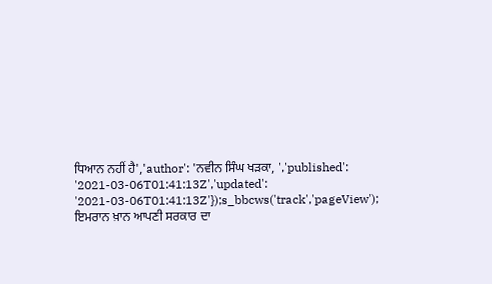ਧਿਆਨ ਨਹੀਂ ਹੈ','author': 'ਨਵੀਨ ਸਿੰਘ ਖੜਕਾ, ','published': '2021-03-06T01:41:13Z','updated': '2021-03-06T01:41:13Z'});s_bbcws('track','pageView');
ਇਮਰਾਨ ਖ਼ਾਨ ਆਪਣੀ ਸਰਕਾਰ ਦਾ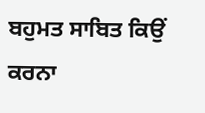ਬਹੁਮਤ ਸਾਬਿਤ ਕਿਉਂ ਕਰਨਾ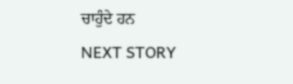ਚਾਹੁੰਦੇ ਹਨ
NEXT STORY